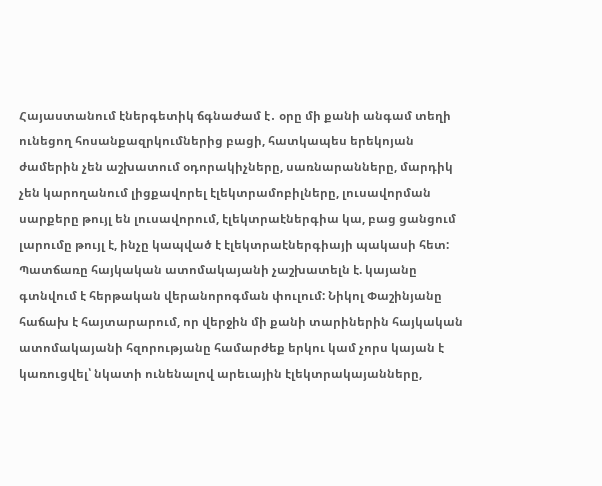Հայաստանում էներգետիկ ճգնաժամ է․ օրը մի քանի անգամ տեղի ունեցող հոսանքազրկումներից բացի, հատկապես երեկոյան ժամերին չեն աշխատում օդորակիչները, սառնարանները, մարդիկ չեն կարողանում լիցքավորել էլեկտրամոբիլները, լուսավորման սարքերը թույլ են լուսավորում, էլեկտրաէներգիա կա, բաց ցանցում լարումը թույլ է, ինչը կապված է էլեկտրաէներգիայի պակասի հետ: Պատճառը հայկական ատոմակայանի չաշխատելն է. կայանը գտնվում է հերթական վերանորոգման փուլում: Նիկոլ Փաշինյանը հաճախ է հայտարարում, որ վերջին մի քանի տարիներին հայկական ատոմակայանի հզորությանը համարժեք երկու կամ չորս կայան է կառուցվել՝ նկատի ունենալով արեւային էլեկտրակայանները,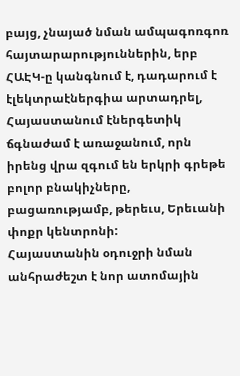բայց, չնայած նման ամպագոռգոռ հայտարարություններին, երբ ՀԱԷԿ-ը կանգնում է, դադարում է էլեկտրաէներգիա արտադրել, Հայաստանում էներգետիկ ճգնաժամ է առաջանում, որն իրենց վրա զգում են երկրի գրեթե բոլոր բնակիչները, բացառությամբ, թերեւս, Երեւանի փոքր կենտրոնի:
Հայաստանին օդուջրի նման անհրաժեշտ է նոր ատոմային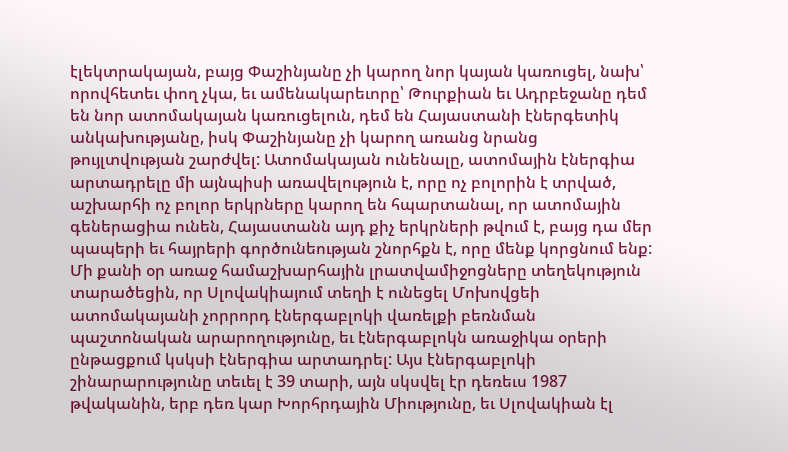էլեկտրակայան, բայց Փաշինյանը չի կարող նոր կայան կառուցել, նախ՝ որովհետեւ փող չկա, եւ ամենակարեւորը՝ Թուրքիան եւ Ադրբեջանը դեմ են նոր ատոմակայան կառուցելուն, դեմ են Հայաստանի էներգետիկ անկախությանը, իսկ Փաշինյանը չի կարող առանց նրանց թույլտվության շարժվել: Ատոմակայան ունենալը, ատոմային էներգիա արտադրելը մի այնպիսի առավելություն է, որը ոչ բոլորին է տրված, աշխարհի ոչ բոլոր երկրները կարող են հպարտանալ, որ ատոմային գեներացիա ունեն, Հայաստանն այդ քիչ երկրների թվում է, բայց դա մեր պապերի եւ հայրերի գործունեության շնորհքն է, որը մենք կորցնում ենք:
Մի քանի օր առաջ համաշխարհային լրատվամիջոցները տեղեկություն տարածեցին, որ Սլովակիայում տեղի է ունեցել Մոխովցեի ատոմակայանի չորրորդ էներգաբլոկի վառելքի բեռնման պաշտոնական արարողությունը, եւ էներգաբլոկն առաջիկա օրերի ընթացքում կսկսի էներգիա արտադրել: Այս էներգաբլոկի շինարարությունը տեւել է 39 տարի, այն սկսվել էր դեռեւս 1987 թվականին, երբ դեռ կար Խորհրդային Միությունը, եւ Սլովակիան էլ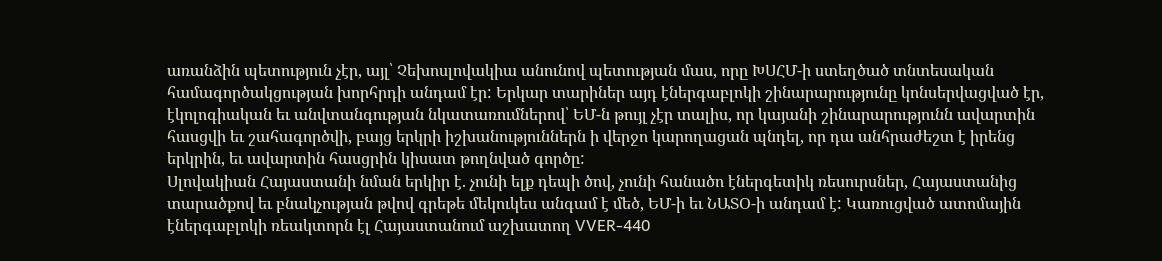առանձին պետություն չէր, այլ՝ Չեխոսլովակիա անունով պետության մաս, որը ԽՍՀՄ-ի ստեղծած տնտեսական համագործակցության խորհրդի անդամ էր: Երկար տարիներ այդ էներգաբլոկի շինարարությունը կոնսերվացված էր, էկոլոգիական եւ անվտանգության նկատառումներով՝ ԵՄ-ն թույլ չէր տալիս, որ կայանի շինարարությունն ավարտին հասցվի եւ շահագործվի, բայց երկրի իշխանություններն ի վերջո կարողացան պնդել, որ դա անհրաժեշտ է իրենց երկրին, եւ ավարտին հասցրին կիսատ թողնված գործը:
Սլովակիան Հայաստանի նման երկիր է. չունի ելք դեպի ծով, չունի հանածո էներգետիկ ռեսուրսներ, Հայաստանից տարածքով եւ բնակչության թվով գրեթե մեկուկես անգամ է մեծ, ԵՄ-ի եւ ՆԱՏՕ-ի անդամ է: Կառուցված ատոմային էներգաբլոկի ռեակտորն էլ Հայաստանում աշխատող VVER-440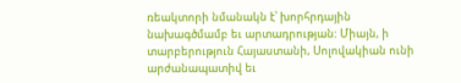ռեակտորի նմանակն է՝ խորհրդային նախագծմամբ եւ արտադրության: Միայն, ի տարբերություն Հայաստանի, Սոլովակիան ունի արժանապատիվ եւ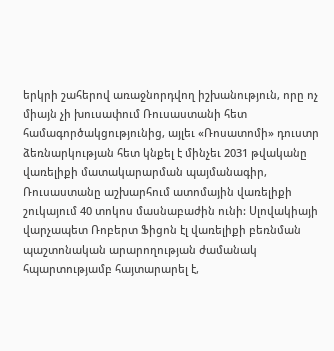երկրի շահերով առաջնորդվող իշխանություն, որը ոչ միայն չի խուսափում Ռուսաստանի հետ համագործակցությունից, այլեւ «Ռոսատոմի» դուստր ձեռնարկության հետ կնքել է մինչեւ 2031 թվականը վառելիքի մատակարարման պայմանագիր, Ռուսաստանը աշխարհում ատոմային վառելիքի շուկայում 40 տոկոս մասնաբաժին ունի: Սլովակիայի վարչապետ Ռոբերտ Ֆիցոն էլ վառելիքի բեռնման պաշտոնական արարողության ժամանակ հպարտությամբ հայտարարել է,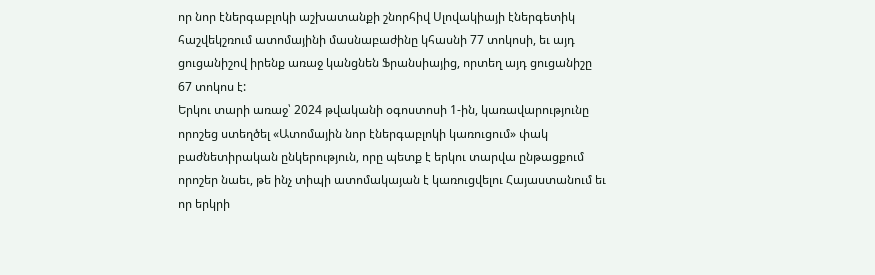որ նոր էներգաբլոկի աշխատանքի շնորհիվ Սլովակիայի էներգետիկ հաշվեկշռում ատոմայինի մասնաբաժինը կհասնի 77 տոկոսի, եւ այդ ցուցանիշով իրենք առաջ կանցնեն Ֆրանսիայից, որտեղ այդ ցուցանիշը 67 տոկոս է:
Երկու տարի առաջ՝ 2024 թվականի օգոստոսի 1-ին, կառավարությունը որոշեց ստեղծել «Ատոմային նոր էներգաբլոկի կառուցում» փակ բաժնետիրական ընկերություն, որը պետք է երկու տարվա ընթացքում որոշեր նաեւ, թե ինչ տիպի ատոմակայան է կառուցվելու Հայաստանում եւ որ երկրի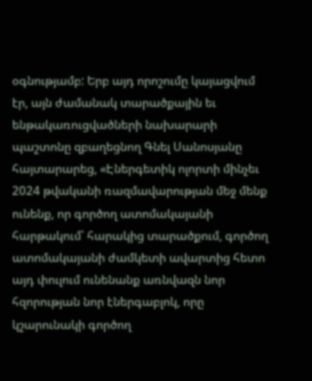օգնությամբ: Երբ այդ որոշումը կայացվում էր, այն ժամանակ տարածքային եւ ենթակառուցվածների նախարարի պաշտոնը զբաղեցնող Գնել Սանոսյանը հայտարարեց, «Էներգետիկ ոլորտի մինչեւ 2024 թվականի ռազմավարության մեջ մենք ունենք, որ գործող ատոմակայանի հարթակում՝ հարակից տարածքում, գործող ատոմակայանի ժամկետի ավարտից հետո այդ փուլում ունենանք առնվազն նոր հզորության նոր էներգաբլոկ, որը կշարունակի գործող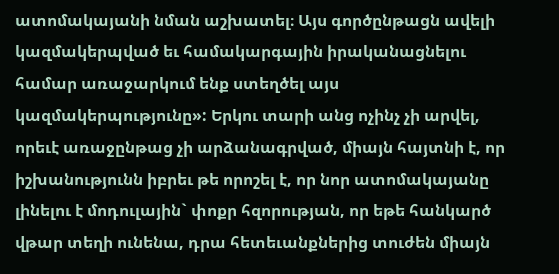ատոմակայանի նման աշխատել։ Այս գործընթացն ավելի կազմակերպված եւ համակարգային իրականացնելու համար առաջարկում ենք ստեղծել այս կազմակերպությունը»: Երկու տարի անց ոչինչ չի արվել, որեւէ առաջընթաց չի արձանագրված, միայն հայտնի է, որ իշխանությունն իբրեւ թե որոշել է, որ նոր ատոմակայանը լինելու է մոդուլային` փոքր հզորության, որ եթե հանկարծ վթար տեղի ունենա, դրա հետեւանքներից տուժեն միայն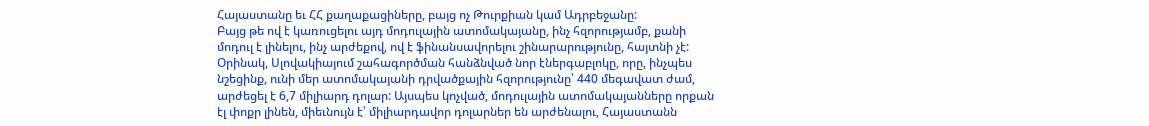Հայաստանը եւ ՀՀ քաղաքացիները, բայց ոչ Թուրքիան կամ Ադրբեջանը:
Բայց թե ով է կառուցելու այդ մոդուլային ատոմակայանը, ինչ հզորությամբ, քանի մոդուլ է լինելու, ինչ արժեքով, ով է ֆինանսավորելու շինարարությունը, հայտնի չէ: Օրինակ, Սլովակիայում շահագործման հանձնված նոր էներգաբլոկը, որը, ինչպես նշեցինք, ունի մեր ատոմակայանի դրվածքային հզորությունը՝ 440 մեգավատ ժամ, արժեցել է 6,7 միլիարդ դոլար: Այսպես կոչված, մոդուլային ատոմակայանները որքան էլ փոքր լինեն, միեւնույն է՝ միլիարդավոր դոլարներ են արժենալու, Հայաստանն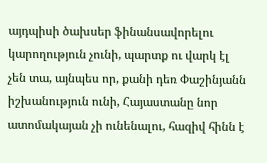այդպիսի ծախսեր ֆինանսավորելու կարողություն չունի, պարտք ու վարկ էլ չեն տա, այնպես որ, քանի դեռ Փաշինյանն իշխանություն ունի, Հայաստանը նոր ատոմակայան չի ունենալու, հազիվ հինն է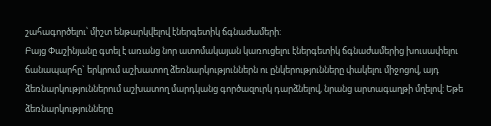շահագործելու՝ միշտ ենթարկվելով էներգետիկ ճգնաժամերի:
Բայց Փաշինյանը գտել է առանց նոր ատոմակայան կառուցելու էներգետիկ ճգնաժամերից խուսափելու ճանապարհը` երկրում աշխատող ձեռնարկություններն ու ընկերությունները փակելու միջոցով, այդ ձեռնարկություններում աշխատող մարդկանց գործազուրկ դարձնելով, նրանց արտագաղթի մղելով: Եթե ձեռնարկությունները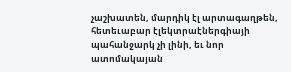չաշխատեն, մարդիկ էլ արտագաղթեն, հետեւաբար էլեկտրաէներգիայի պահանջարկ չի լինի, եւ նոր ատոմակայան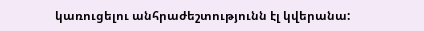կառուցելու անհրաժեշտությունն էլ կվերանա: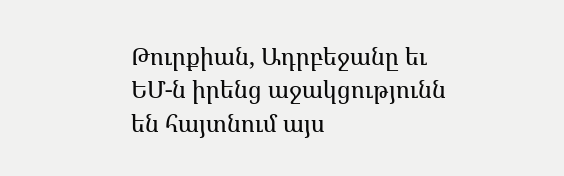Թուրքիան, Ադրբեջանը եւ ԵՄ-ն իրենց աջակցությունն են հայտնում այս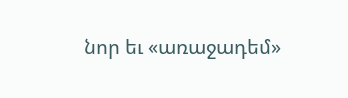նոր եւ «առաջադեմ»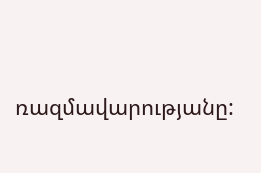ռազմավարությանը: